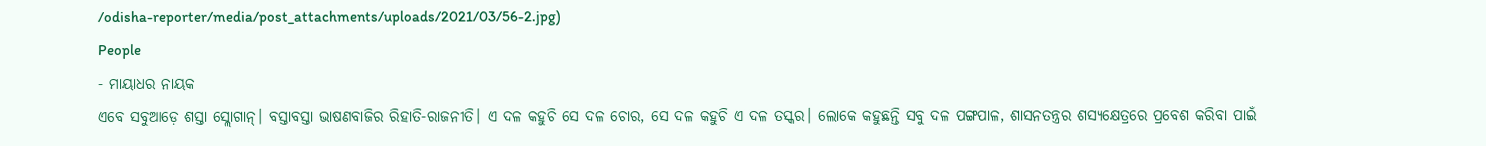/odisha-reporter/media/post_attachments/uploads/2021/03/56-2.jpg)
People
- ମାୟାଧର ନାୟକ
ଏବେ ସବୁଆଡ଼େ ଶସ୍ତା ସ୍ଲୋଗାନ୍। ବସ୍ତାବସ୍ତା ଭାଷଣବାଜିର ରିହାତି-ରାଜନୀତି। ଏ ଦଳ କହୁଚି ସେ ଦଳ ଚୋର, ସେ ଦଳ କହୁଚି ଏ ଦଳ ତସ୍କର। ଲୋକେ କହୁଛନ୍ତି ସବୁ ଦଳ ପଙ୍ଗପାଳ, ଶାସନତନ୍ତ୍ରର ଶସ୍ୟକ୍ଷେତ୍ରରେ ପ୍ରବେଶ କରିବା ପାଇଁ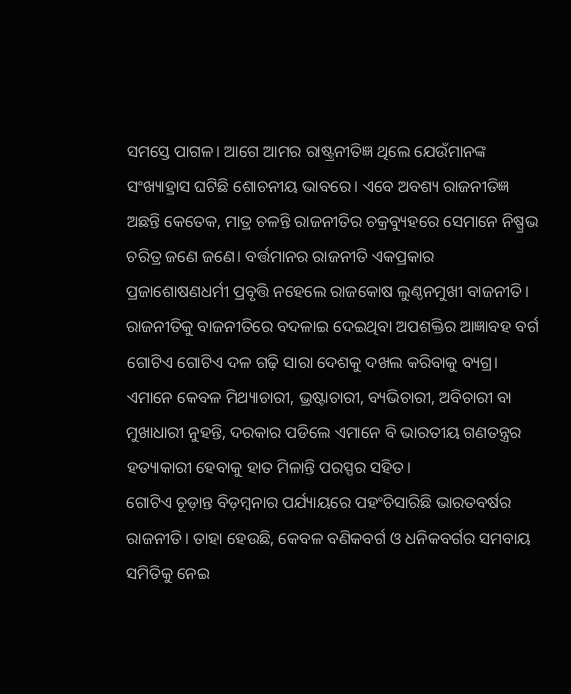ସମସ୍ତେ ପାଗଳ। ଆଗେ ଆମର ରାଷ୍ଟ୍ରନୀତିଜ୍ଞ ଥିଲେ ଯେଉଁମାନଙ୍କ ସଂଖ୍ୟାହ୍ରାସ ଘଟିଛି ଶୋଚନୀୟ ଭାବରେ। ଏବେ ଅବଶ୍ୟ ରାଜନୀତିଜ୍ଞ ଅଛନ୍ତି କେତେକ, ମାତ୍ର ଚଳନ୍ତି ରାଜନୀତିର ଚକ୍ରବ୍ୟୁହରେ ସେମାନେ ନିଷ୍ପ୍ରଭ ଚରିତ୍ର ଜଣେ ଜଣେ। ବର୍ତ୍ତମାନର ରାଜନୀତି ଏକପ୍ରକାର ପ୍ରଜାଶୋଷଣଧର୍ମୀ ପ୍ରବୃତ୍ତି ନହେଲେ ରାଜକୋଷ ଲୁଣ୍ଠନମୁଖୀ ବାଜନୀତି। ରାଜନୀତିକୁ ବାଜନୀତିରେ ବଦଳାଇ ଦେଇଥିବା ଅପଶକ୍ତିର ଆଜ୍ଞାବହ ବର୍ଗ ଗୋଟିଏ ଗୋଟିଏ ଦଳ ଗଢ଼ି ସାରା ଦେଶକୁ ଦଖଲ କରିବାକୁ ବ୍ୟଗ୍ର। ଏମାନେ କେବଳ ମିଥ୍ୟାଚାରୀ, ଭ୍ରଷ୍ଟାଚାରୀ, ବ୍ୟଭିଚାରୀ, ଅବିଚାରୀ ବା ମୁଖାଧାରୀ ନୁହନ୍ତି, ଦରକାର ପଡିଲେ ଏମାନେ ବି ଭାରତୀୟ ଗଣତନ୍ତ୍ରର ହତ୍ୟାକାରୀ ହେବାକୁ ହାତ ମିଳାନ୍ତି ପରସ୍ପର ସହିତ।
ଗୋଟିଏ ଚୂଡ଼ାନ୍ତ ବିଡ଼ମ୍ବନାର ପର୍ଯ୍ୟାୟରେ ପହଂଚିସାରିଛି ଭାରତବର୍ଷର ରାଜନୀତି। ତାହା ହେଉଛି, କେବଳ ବଣିକବର୍ଗ ଓ ଧନିକବର୍ଗର ସମବାୟ ସମିତିକୁ ନେଇ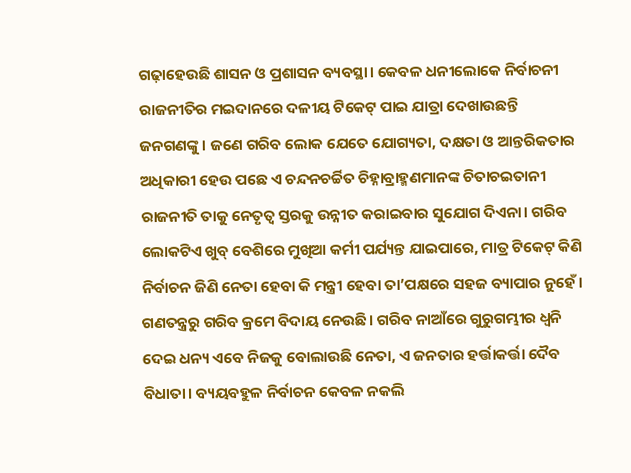ଗଢ଼ାହେଉଛି ଶାସନ ଓ ପ୍ରଶାସନ ବ୍ୟବସ୍ଥା। କେବଳ ଧନୀଲୋକେ ନିର୍ବାଚନୀ ରାଜନୀତିର ମଇଦାନରେ ଦଳୀୟ ଟିକେଟ୍ ପାଇ ଯାତ୍ରା ଦେଖାଉଛନ୍ତି ଜନଗଣଙ୍କୁ। ଜଣେ ଗରିବ ଲୋକ ଯେତେ ଯୋଗ୍ୟତା, ଦକ୍ଷତା ଓ ଆନ୍ତରିକତାର ଅଧିକାରୀ ହେଉ ପଛେ ଏ ଚନ୍ଦନଚର୍ଚ୍ଚିତ ଚିହ୍ନାବ୍ରାହ୍ମଣମାନଙ୍କ ଚିତାଚଇତାନୀ ରାଜନୀତି ତାକୁ ନେତୃତ୍ୱ ସ୍ତରକୁ ଉନ୍ନୀତ କରାଇବାର ସୁଯୋଗ ଦିଏନା। ଗରିବ ଲୋକଟିଏ ଖୁବ୍ ବେଶିରେ ମୁଖିଆ କର୍ମୀ ପର୍ଯ୍ୟନ୍ତ ଯାଇପାରେ, ମାତ୍ର ଟିକେଟ୍ କିଣି ନିର୍ବାଚନ ଜିଣି ନେତା ହେବା କି ମନ୍ତ୍ରୀ ହେବା ତା’ପକ୍ଷରେ ସହଜ ବ୍ୟାପାର ନୁହେଁ।
ଗଣତନ୍ତ୍ରରୁ ଗରିବ କ୍ରମେ ବିଦାୟ ନେଉଛି। ଗରିବ ନାଆଁରେ ଗୁରୁଗମ୍ଭୀର ଧ୍ୱନି ଦେଇ ଧନ୍ୟ ଏବେ ନିଜକୁ ବୋଲାଉଛି ନେତା, ଏ ଜନତାର ହର୍ତ୍ତାକର୍ତ୍ତା ଦୈବ ବିଧାତା। ବ୍ୟୟବହୁଳ ନିର୍ବାଚନ କେବଳ ନକଲି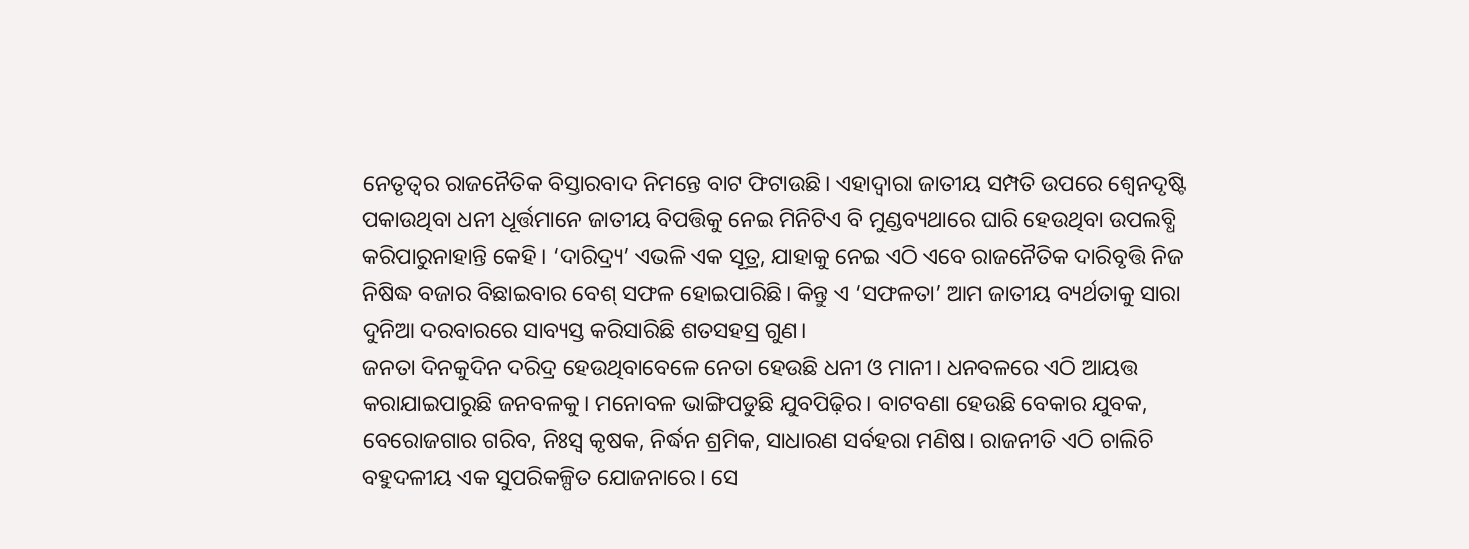ନେତୃତ୍ୱର ରାଜନୈତିକ ବିସ୍ତାରବାଦ ନିମନ୍ତେ ବାଟ ଫିଟାଉଛି। ଏହାଦ୍ୱାରା ଜାତୀୟ ସମ୍ପତି ଉପରେ ଶ୍ୱେନଦୃଷ୍ଟି ପକାଉଥିବା ଧନୀ ଧୂର୍ତ୍ତମାନେ ଜାତୀୟ ବିପତ୍ତିକୁ ନେଇ ମିନିଟିଏ ବି ମୁଣ୍ଡବ୍ୟଥାରେ ଘାରି ହେଉଥିବା ଉପଲବ୍ଧି କରିପାରୁନାହାନ୍ତି କେହି। ‘ଦାରିଦ୍ର୍ୟ’ ଏଭଳି ଏକ ସୂତ୍ର, ଯାହାକୁ ନେଇ ଏଠି ଏବେ ରାଜନୈତିକ ଦାରିବୃତ୍ତି ନିଜ ନିଷିଦ୍ଧ ବଜାର ବିଛାଇବାର ବେଶ୍ ସଫଳ ହୋଇପାରିଛି। କିନ୍ତୁ ଏ ‘ସଫଳତା’ ଆମ ଜାତୀୟ ବ୍ୟର୍ଥତାକୁ ସାରା ଦୁନିଆ ଦରବାରରେ ସାବ୍ୟସ୍ତ କରିସାରିଛି ଶତସହସ୍ର ଗୁଣ।
ଜନତା ଦିନକୁଦିନ ଦରିଦ୍ର ହେଉଥିବାବେଳେ ନେତା ହେଉଛି ଧନୀ ଓ ମାନୀ। ଧନବଳରେ ଏଠି ଆୟତ୍ତ କରାଯାଇପାରୁଛି ଜନବଳକୁ। ମନୋବଳ ଭାଙ୍ଗିପଡୁଛି ଯୁବପିଢ଼ିର। ବାଟବଣା ହେଉଛି ବେକାର ଯୁବକ, ବେରୋଜଗାର ଗରିବ, ନିଃସ୍ୱ କୃଷକ, ନିର୍ଦ୍ଧନ ଶ୍ରମିକ, ସାଧାରଣ ସର୍ବହରା ମଣିଷ। ରାଜନୀତି ଏଠି ଚାଲିଚି ବହୁଦଳୀୟ ଏକ ସୁପରିକଳ୍ପିତ ଯୋଜନାରେ। ସେ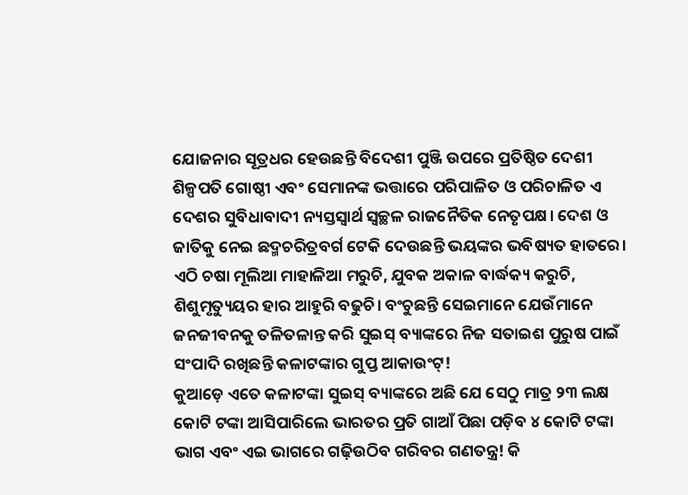ଯୋଜନାର ସୂତ୍ରଧର ହେଉଛନ୍ତି ବିଦେଶୀ ପୁଞ୍ଜି ଉପରେ ପ୍ରତିଷ୍ଠିତ ଦେଶୀ ଶିଳ୍ପପତି ଗୋଷ୍ଠୀ ଏବଂ ସେମାନଙ୍କ ଭତ୍ତାରେ ପରିପାଳିତ ଓ ପରିଚାଳିତ ଏ ଦେଶର ସୁବିଧାବାଦୀ ନ୍ୟସ୍ତସ୍ୱାର୍ଥ ସ୍ୱଚ୍ଛଳ ରାଜନୈତିକ ନେତୃପକ୍ଷ। ଦେଶ ଓ ଜାତିକୁ ନେଇ ଛଦ୍ମଚରିତ୍ରବର୍ଗ ଟେକି ଦେଉଛନ୍ତି ଭୟଙ୍କର ଭବିଷ୍ୟତ ହାତରେ। ଏଠି ଚଷା ମୂଲିଆ ମାହାଳିଆ ମରୁଚି, ଯୁବକ ଅକାଳ ବାର୍ଦ୍ଧକ୍ୟ କରୁଚି, ଶିଶୁମୃତ୍ୟୁୟର ହାର ଆହୁରି ବଢୁଚି। ବଂଚୁଛନ୍ତି ସେଇମାନେ ଯେଉଁମାନେ ଜନଜୀବନକୁ ତଳିତଳାନ୍ତ କରି ସୁଇସ୍ ବ୍ୟାଙ୍କରେ ନିଜ ସତାଇଶ ପୁରୁଷ ପାଇଁ ସଂପାଦି ରଖିଛନ୍ତି କଳାଟଙ୍କାର ଗୁପ୍ତ ଆକାଉଂଟ୍!
କୁଆଡ଼େ ଏତେ କଳାଟଙ୍କା ସୁଇସ୍ ବ୍ୟାଙ୍କରେ ଅଛି ଯେ ସେଠୁ ମାତ୍ର ୨୩ ଲକ୍ଷ କୋଟି ଟଙ୍କା ଆସିପାରିଲେ ଭାରତର ପ୍ରତି ଗାଆଁ ପିଛା ପଡ଼ିବ ୪ କୋଟି ଟଙ୍କା ଭାଗ ଏବଂ ଏଇ ଭାଗରେ ଗଢ଼ିଉଠିବ ଗରିବର ଗଣତନ୍ତ୍ର! କି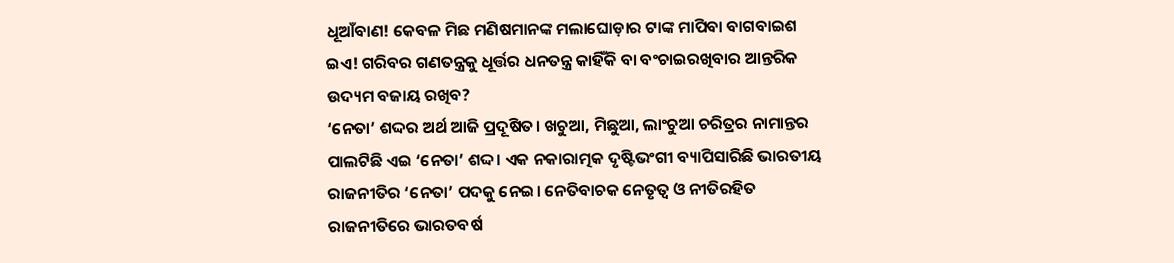ଧୂଆଁବାଣ! କେବଳ ମିଛ ମଣିଷମାନଙ୍କ ମଲାଘୋଡ଼ାର ଟାଙ୍କ ମାପିବା ବାଗବାଇଶ ଇଏ! ଗରିବର ଗଣତନ୍ତ୍ରକୁ ଧୂର୍ତ୍ତର ଧନତନ୍ତ୍ର କାହିଁକି ବା ବଂଚାଇରଖିବାର ଆନ୍ତରିକ ଉଦ୍ୟମ ବଜାୟ ରଖିବ?
‘ନେତା’ ଶଦ୍ଦର ଅର୍ଥ ଆଜି ପ୍ରଦୂଷିତ। ଖଚୁଆ, ମିଛୁଆ, ଲାଂଚୁଆ ଚରିତ୍ରର ନାମାନ୍ତର ପାଲଟିଛି ଏଇ ‘ନେତା’ ଶଦ୍ଦ। ଏକ ନକାରାତ୍ମକ ଦୃଷ୍ଟିଭଂଗୀ ବ୍ୟାପିସାରିଛି ଭାରତୀୟ ରାଜନୀତିର ‘ନେତା’ ପଦକୁ ନେଇ। ନେତିବାଚକ ନେତୃତ୍ୱ ଓ ନୀତିରହିତ ରାଜନୀତିରେ ଭାରତବର୍ଷ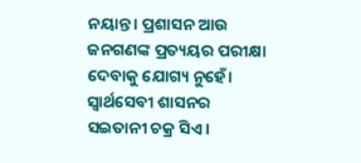ନୟାନ୍ତ। ପ୍ରଶାସନ ଆଉ ଜନଗଣଙ୍କ ପ୍ରତ୍ୟୟର ପରୀକ୍ଷା ଦେବାକୁ ଯୋଗ୍ୟ ନୁହେଁ। ସ୍ୱାର୍ଥସେବୀ ଶାସନର ସଇତାନୀ ଚକ୍ର ସିଏ।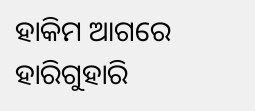ହାକିମ ଆଗରେ ହାରିଗୁହାରି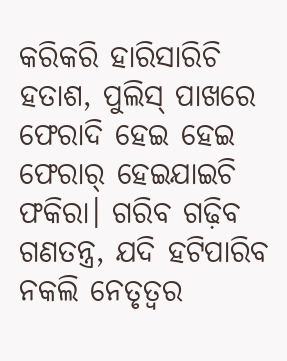କରିକରି ହାରିସାରିଚି ହତାଶ, ପୁଲିସ୍ ପାଖରେ ଫେରାଦି ହେଇ ହେଇ ଫେରାର୍ ହେଇଯାଇଚି ଫକିରା। ଗରିବ ଗଢ଼ିବ ଗଣତନ୍ତ୍ର, ଯଦି ହଟିପାରିବ ନକଲି ନେତୃତ୍ୱର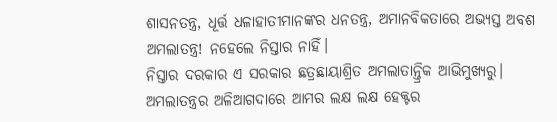ଶାସନତନ୍ତ୍ର, ଧୂର୍ତ୍ତ ଧଳାହାତୀମାନଙ୍କର ଧନତନ୍ତ୍ର, ଅମାନବିକତାରେ ଅଭ୍ୟସ୍ତ ଅବଶ ଅମଲାତନ୍ତ୍ର! ନହେଲେ ନିସ୍ତାର ନାହିଁ।
ନିସ୍ତାର ଦରକାର ଏ ସରକାର ଛତ୍ରଛାୟାଶ୍ରିତ ଅମଲାତାନ୍ତ୍ରିକ ଆଭିମୁଖ୍ୟରୁ। ଅମଲାତନ୍ତ୍ରର ଅଳିଆଗଦାରେ ଆମର ଲକ୍ଷ ଲକ୍ଷ ହେକ୍ଟର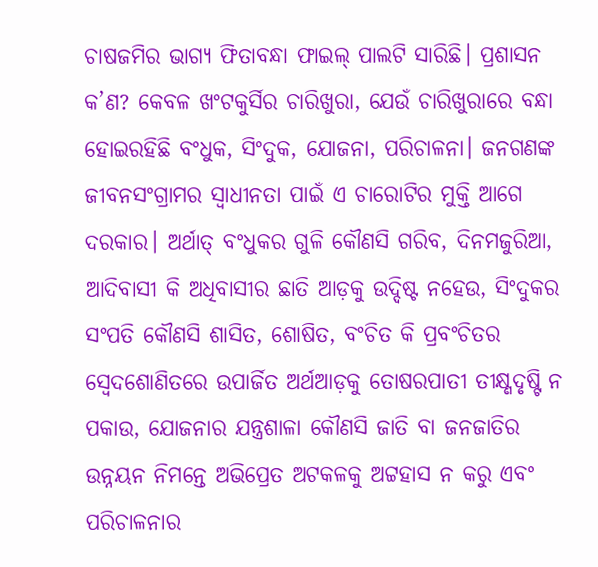ଚାଷଜମିର ଭାଗ୍ୟ ଫିତାବନ୍ଧା ଫାଇଲ୍ ପାଲଟି ସାରିଛି। ପ୍ରଶାସନ କ’ଣ? କେବଳ ଖଂଟକୁର୍ସିର ଚାରିଖୁରା, ଯେଉଁ ଚାରିଖୁରାରେ ବନ୍ଧା ହୋଇରହିଛି ବଂଧୁକ, ସିଂଦୁକ, ଯୋଜନା, ପରିଚାଳନା। ଜନଗଣଙ୍କ ଜୀବନସଂଗ୍ରାମର ସ୍ୱାଧୀନତା ପାଇଁ ଏ ଚାରୋଟିର ମୁକ୍ତି ଆଗେ ଦରକାର। ଅର୍ଥାତ୍ ବଂଧୁକର ଗୁଳି କୌଣସି ଗରିବ, ଦିନମଜୁରିଆ, ଆଦିବାସୀ କି ଅଧିବାସୀର ଛାତି ଆଡ଼କୁ ଉଦ୍ଦିଷ୍ଟ ନହେଉ, ସିଂଦୁକର ସଂପତି କୌଣସି ଶାସିତ, ଶୋଷିତ, ବଂଚିତ କି ପ୍ରବଂଚିତର ସ୍ୱେଦଶୋଣିତରେ ଉପାର୍ଜିତ ଅର୍ଥଆଡ଼କୁ ତୋଷରପାତୀ ତୀକ୍ଷ୍ଣଦୃଷ୍ଟି ନ ପକାଉ, ଯୋଜନାର ଯନ୍ତ୍ରଶାଳା କୌଣସି ଜାତି ବା ଜନଜାତିର ଉନ୍ନୟନ ନିମନ୍ତେ ଅଭିପ୍ରେତ ଅଟକଳକୁ ଅଟ୍ଟହାସ ନ କରୁ ଏବଂ ପରିଚାଳନାର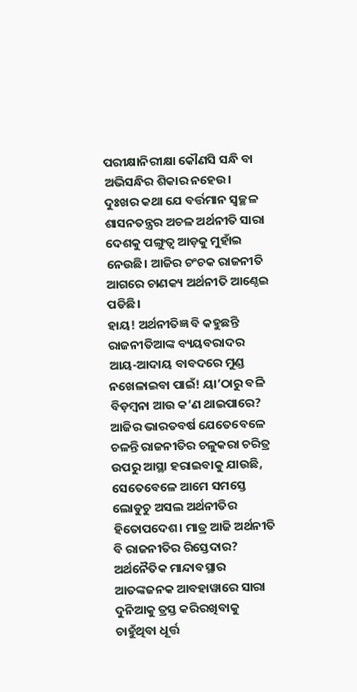ପରୀକ୍ଷାନିରୀକ୍ଷା କୌଣସି ସନ୍ଧି ବା ଅଭିସନ୍ଧିର ଶିକାର ନହେଉ। ଦୁଃଖର କଥା ଯେ ବର୍ତ୍ତମାନ ସ୍ୱଚ୍ଛଳ ଶାସନତନ୍ତ୍ରର ଅଚଳ ଅର୍ଥନୀତି ସାରା ଦେଶକୁ ପଙ୍ଗୁତ୍ୱ ଆଡ଼କୁ ମୁହାଁଇ ନେଉଛି। ଆଜିର ଚଂଚକ ରାଜନୀତି ଆଗରେ ଚାଣକ୍ୟ ଅର୍ଥନୀତି ଆଣ୍ଠେଇ ପଡିଛି।
ହାୟ! ଅର୍ଥନୀତିଜ୍ଞ ବି କହୁଛନ୍ତି ରାଜନୀତିଆଙ୍କ ବ୍ୟୟବରାଦର ଆୟ-ଆଦାୟ ବାବଦରେ ମୁଣ୍ଡ ନଖେଳାଇବା ପାଇଁ! ୟା’ଠାରୁ ବଳି ବିଡ଼ମ୍ବନା ଆଉ କ’ଣ ଥାଇପାରେ? ଆଜିର ଭାରତବର୍ଷ ଯେତେବେଳେ ଚଳନ୍ତି ରାଜନୀତିର ଚଳୁକରା ଚରିତ୍ର ଉପରୁ ଆସ୍ଥା ହରାଇବାକୁ ଯାଉଛି, ସେତେବେଳେ ଆମେ ସମସ୍ତେ ଲୋଡୁଚୁ ଅସଲ ଅର୍ଥନୀତିର ହିତୋପଦେଶ। ମାତ୍ର ଆଜି ଅର୍ଥନୀତି ବି ରାଜନୀତିର ରିସ୍ତେଦାର? ଅର୍ଥନୈତିକ ମାନ୍ଦାବସ୍ଥାର ଆତଙ୍କଜନକ ଆବହାୱାରେ ସାରା ଦୁନିଆକୁ ତ୍ରସ୍ତ କରିରଖିବାକୁ ଚାହୁଁଥିବା ଧୂର୍ତ୍ତ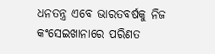ଧନତନ୍ତ୍ର ଏବେ ଭାରତବର୍ଷକୁ ନିଜ କଂସେଇଖାନାରେ ପରିଣତ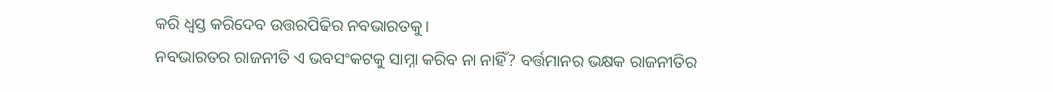କରି ଧ୍ୱସ୍ତ କରିଦେବ ଉତ୍ତରପିଢିର ନବଭାରତକୁ।
ନବଭାରତର ରାଜନୀତି ଏ ଭବସଂକଟକୁ ସାମ୍ନା କରିବ ନା ନାହିଁ? ବର୍ତ୍ତମାନର ଭକ୍ଷକ ରାଜନୀତିର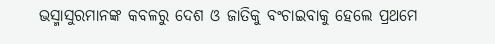ଭସ୍ମାସୁରମାନଙ୍କ କବଳରୁ ଦେଶ ଓ ଜାତିକୁ ବଂଚାଇବାକୁ ହେଲେ ପ୍ରଥମେ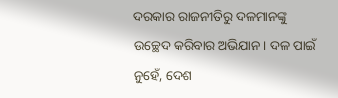ଦରକାର ରାଜନୀତିରୁ ଦଳମାନଙ୍କୁ ଉଚ୍ଛେଦ କରିବାର ଅଭିଯାନ। ଦଳ ପାଇଁ ନୁହେଁ, ଦେଶ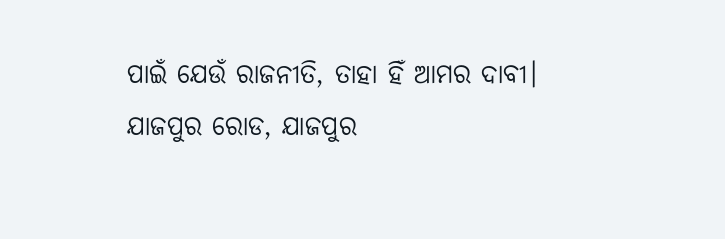ପାଇଁ ଯେଉଁ ରାଜନୀତି, ତାହା ହିଁ ଆମର ଦାବୀ।
ଯାଜପୁର ରୋଡ, ଯାଜପୁର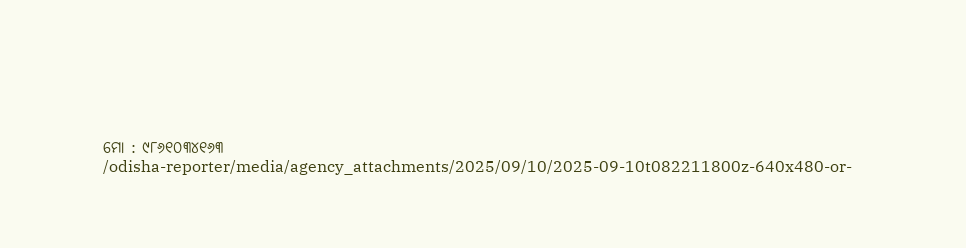ମୋ : ୯୮୬୧୦୩୪୧୬୩
/odisha-reporter/media/agency_attachments/2025/09/10/2025-09-10t082211800z-640x480-or-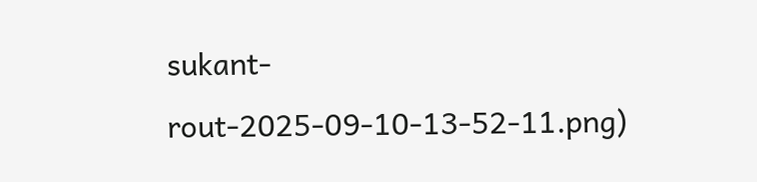sukant-rout-2025-09-10-13-52-11.png)